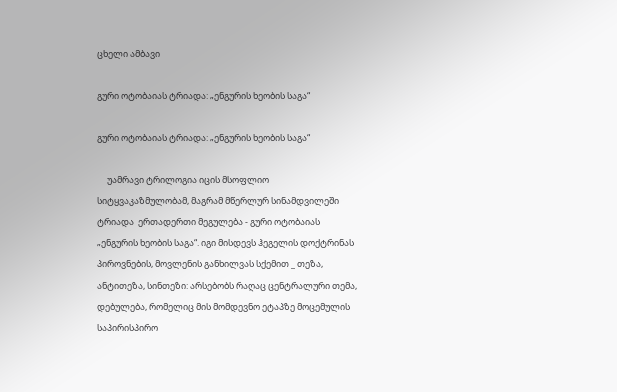ცხელი ამბავი

გური ოტობაიას ტრიადა: „ენგურის ხეობის საგა“

გური ოტობაიას ტრიადა: „ენგურის ხეობის საგა“

     უამრავი ტრილოგია იცის მსოფლიო სიტყვაკაზმულობამ, მაგრამ მწერლურ სინამდვილეში ტრიადა  ერთადერთი მეგულება - გური ოტობაიას „ენგურის ხეობის საგა“. იგი მისდევს ჰეგელის დოქტრინას პიროვნების, მოვლენის განხილვას სქემით _ თეზა, ანტითეზა, სინთეზი: არსებობს რაღაც ცენტრალური თემა, დებულება, რომელიც მის მომდევნო ეტაპზე მოცემულის საპირისპირო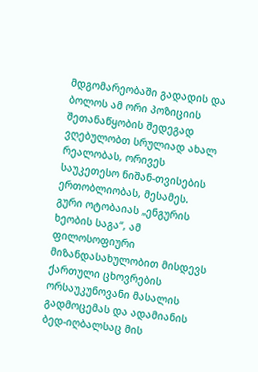მდგომარეობაში გადადის და ბოლოს ამ ორი პოზიციის შეთანაწყობის შედეგად ვღებულობთ სრულიად ახალ რეალობას, ორივეს საუკეთესო ნიშან-თვისების ერთობლიობას, მესამეს. გური ოტობაიას „ენგურის ხეობის საგა“, ამ ფილოსოფიური მიზანდასახულობით მისდევს ქართული ცხოვრების ორსაუკუნოვანი მასალის გადმოცემას და ადამიანის ბედ-იღბალსაც მის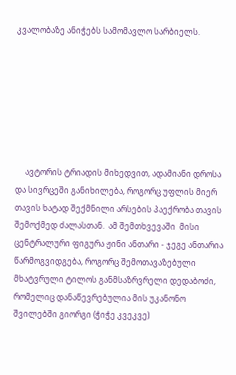კვალობაზე ანიჭებს სამომავლო სარბიელს.







     ავტორის ტრიადის მიხედვით, ადამიანი დროსა და სივრცეში განიხილება, როგორც უფლის მიერ თავის ხატად შექმნილი არსების პაექრობა თავის შემოქმედ ძალასთან.  ამ შემთხვევაში  მისი ცენტრალური ფიგურა ჟინი ანთარი - ჯეგე ანთარია წარმოგვიდგება, როგორც შემოთავაზებული მხატვრული ტილოს განმსაზრვრელი დედაბოძი, რომელიც დანაწევრებულია მის უკანონო შვილებში გიორგი (ჭიჭე კვეკვე)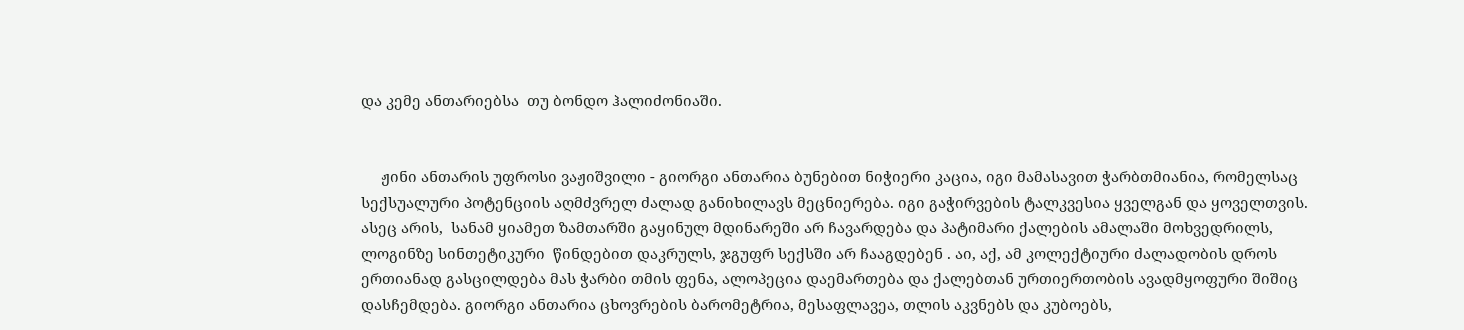და კემე ანთარიებსა  თუ ბონდო ჰალიძონიაში.


     ჟინი ანთარის უფროსი ვაჟიშვილი - გიორგი ანთარია ბუნებით ნიჭიერი კაცია, იგი მამასავით ჭარბთმიანია, რომელსაც სექსუალური პოტენციის აღმძვრელ ძალად განიხილავს მეცნიერება. იგი გაჭირვების ტალკვესია ყველგან და ყოველთვის. ასეც არის,  სანამ ყიამეთ ზამთარში გაყინულ მდინარეში არ ჩავარდება და პატიმარი ქალების ამალაში მოხვედრილს, ლოგინზე სინთეტიკური  წინდებით დაკრულს, ჯგუფრ სექსში არ ჩააგდებენ . აი, აქ, ამ კოლექტიური ძალადობის დროს ერთიანად გასცილდება მას ჭარბი თმის ფენა, ალოპეცია დაემართება და ქალებთან ურთიერთობის ავადმყოფური შიშიც დასჩემდება. გიორგი ანთარია ცხოვრების ბარომეტრია, მესაფლავეა, თლის აკვნებს და კუბოებს,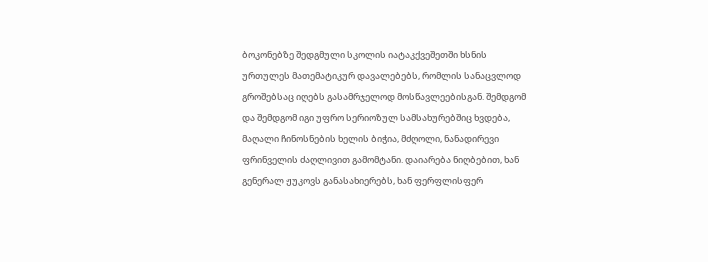ბოკონებზე შედგმული სკოლის იატაკქვეშეთში ხსნის ურთულეს მათემატიკურ დავალებებს, რომლის სანაცვლოდ გროშებსაც იღებს გასამრჯელოდ მოსწავლეებისგან. შემდგომ და შემდგომ იგი უფრო სერიოზულ სამსახურებშიც ხვდება, მაღალი ჩინოსნების ხელის ბიჭია, მძღოლი, ნანადირევი ფრინველის ძაღლივით გამომტანი. დაიარება ნიღბებით, ხან გენერალ ჟუკოვს განასახიერებს, ხან ფერფლისფერ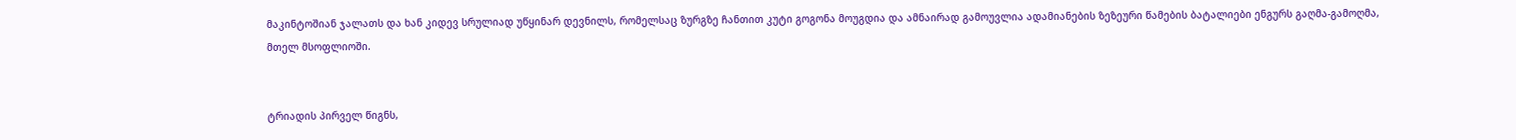მაკინტოშიან ჯალათს და ხან კიდევ სრულიად უწყინარ დევნილს, რომელსაც ზურგზე ჩანთით კუტი გოგონა მოუგდია და ამნაირად გამოუვლია ადამიანების ზეზეური წამების ბატალიები ენგურს გაღმა-გამოღმა, მთელ მსოფლიოში.


ტრიადის პირველ წიგნს,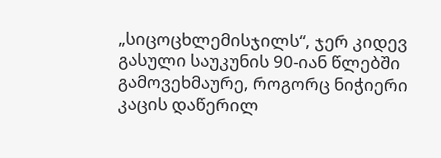„სიცოცხლემისჯილს“, ჯერ კიდევ გასული საუკუნის 90-იან წლებში გამოვეხმაურე, როგორც ნიჭიერი კაცის დაწერილ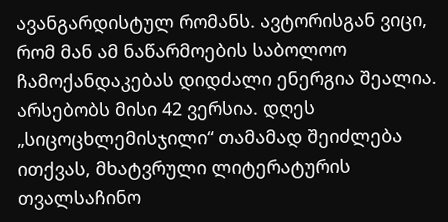ავანგარდისტულ რომანს. ავტორისგან ვიცი, რომ მან ამ ნაწარმოების საბოლოო ჩამოქანდაკებას დიდძალი ენერგია შეალია. არსებობს მისი 42 ვერსია. დღეს „სიცოცხლემისჯილი“ თამამად შეიძლება ითქვას, მხატვრული ლიტერატურის თვალსაჩინო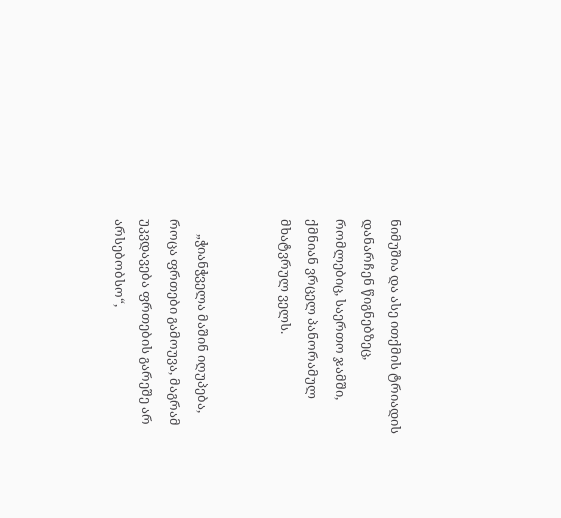ნიმუშია და ასე ითქმის ტრიადის დანარჩენ წიგნებზეც, რომლებიც, საერთო ჯამში, ქმნიან ვრცელ პანორამულ მხატვრულ ველს.


     „ჭიანჭველა მაშინ იღუპება, როცა ფრთები გამოუვა, მაგრამ უკვდავება ფრთების გარეშე არ არსებობსო“,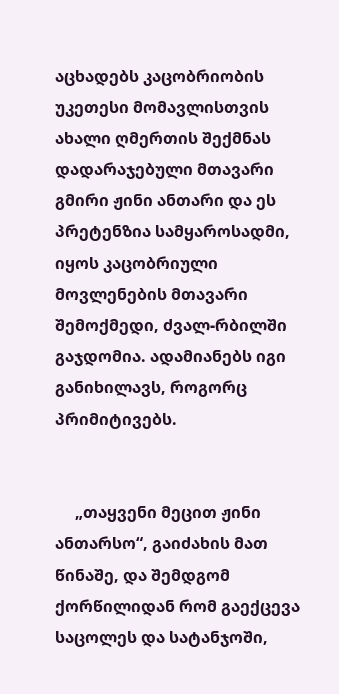აცხადებს კაცობრიობის უკეთესი მომავლისთვის ახალი ღმერთის შექმნას დადარაჯებული მთავარი გმირი ჟინი ანთარი და ეს პრეტენზია სამყაროსადმი, იყოს კაცობრიული მოვლენების მთავარი შემოქმედი, ძვალ-რბილში გაჯდომია. ადამიანებს იგი განიხილავს, როგორც პრიმიტივებს.


     „თაყვენი მეცით ჟინი ანთარსო“, გაიძახის მათ წინაშე, და შემდგომ ქორწილიდან რომ გაექცევა  საცოლეს და სატანჯოში,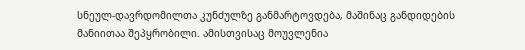სნეულ-დავრდომილთა კუნძულზე განმარტოვდება, მაშინაც განდიდების მანიითაა შეპყრობილი. ამისთვისაც მოუვლენია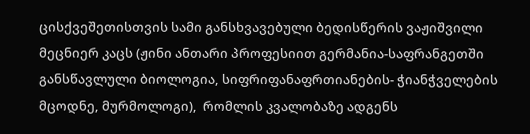ცისქვეშეთისთვის სამი განსხვავებული ბედისწერის ვაჟიშვილი მეცნიერ კაცს (ჟინი ანთარი პროფესიით გერმანია-საფრანგეთში განსწავლული ბიოლოგია, სიფრიფანაფრთიანების- ჭიანჭველების მცოდნე, მურმოლოგი),  რომლის კვალობაზე ადგენს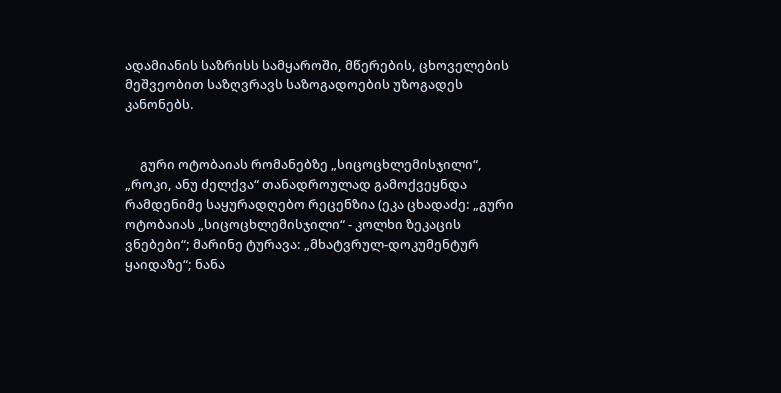ადამიანის საზრისს სამყაროში, მწერების, ცხოველების მეშვეობით საზღვრავს საზოგადოების უზოგადეს კანონებს.


     გური ოტობაიას რომანებზე „სიცოცხლემისჯილი“, „როკი, ანუ ძელქვა“ თანადროულად გამოქვეყნდა რამდენიმე საყურადღებო რეცენზია (ეკა ცხადაძე: „გური ოტობაიას „სიცოცხლემისჯილი“ - კოლხი ზეკაცის ვნებები“; მარინე ტურავა: „მხატვრულ-დოკუმენტურ ყაიდაზე“; ნანა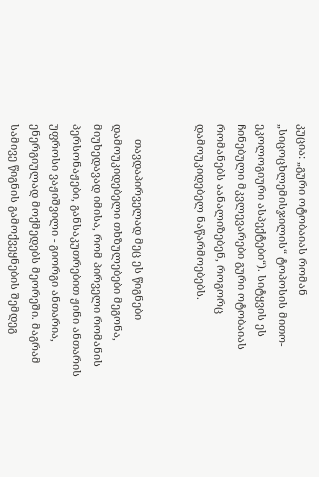კუცია: „გური ოტობაიას რომან „სიცოცხლემისჯილის“ ტოპოსის მითო-ეკოლოგიური ასპექტები“). სიტყვის ეს ჩინებული მკვლევარები გური ოტობაიას რომანებს აანალიზებენ, როგორც დამოუკიდებელ ნაწარმოებებს.


     თავდაპირველად მეც ეს წიგნები დამოუკიდებელი თხზულებები მეგონა, მიუხედავად იმისა, რომ პირველი რომანის პერსონაჟები, განსაკუთრებით ჟინი ანთარის უფროსი ვაჟიშვილი - გიორგი ანთარია, ენერგიულად მოქმედებს მეორეში. მაგრამ სამივე წიგნის გამოქვეყნების შემდეგ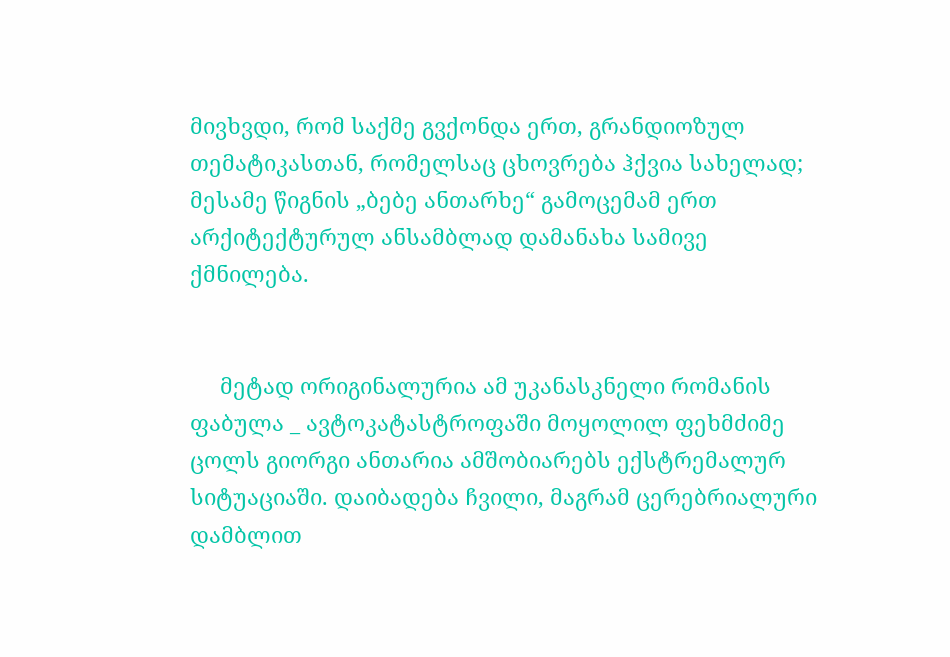მივხვდი, რომ საქმე გვქონდა ერთ, გრანდიოზულ თემატიკასთან, რომელსაც ცხოვრება ჰქვია სახელად; მესამე წიგნის „ბებე ანთარხე“ გამოცემამ ერთ არქიტექტურულ ანსამბლად დამანახა სამივე ქმნილება.


     მეტად ორიგინალურია ამ უკანასკნელი რომანის ფაბულა _ ავტოკატასტროფაში მოყოლილ ფეხმძიმე ცოლს გიორგი ანთარია ამშობიარებს ექსტრემალურ სიტუაციაში. დაიბადება ჩვილი, მაგრამ ცერებრიალური დამბლით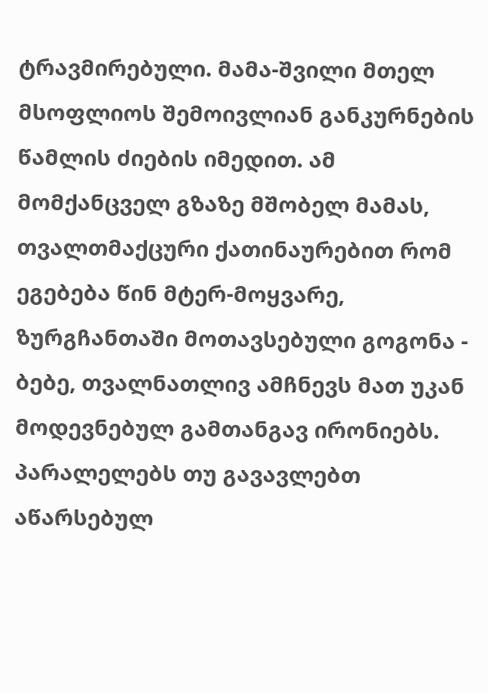ტრავმირებული. მამა-შვილი მთელ მსოფლიოს შემოივლიან განკურნების წამლის ძიების იმედით. ამ მომქანცველ გზაზე მშობელ მამას, თვალთმაქცური ქათინაურებით რომ ეგებება წინ მტერ-მოყვარე, ზურგჩანთაში მოთავსებული გოგონა - ბებე, თვალნათლივ ამჩნევს მათ უკან მოდევნებულ გამთანგავ ირონიებს. პარალელებს თუ გავავლებთ აწარსებულ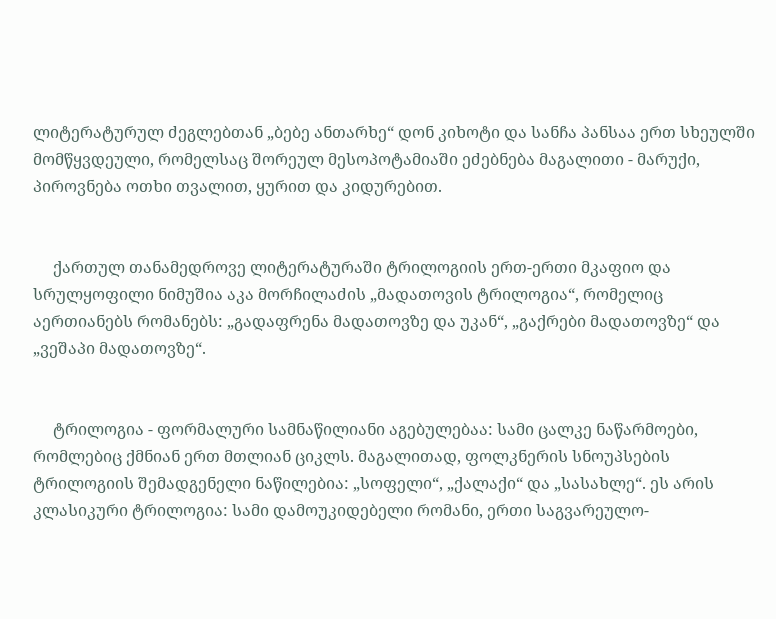ლიტერატურულ ძეგლებთან „ბებე ანთარხე“ დონ კიხოტი და სანჩა პანსაა ერთ სხეულში მომწყვდეული, რომელსაც შორეულ მესოპოტამიაში ეძებნება მაგალითი - მარუქი, პიროვნება ოთხი თვალით, ყურით და კიდურებით.


     ქართულ თანამედროვე ლიტერატურაში ტრილოგიის ერთ-ერთი მკაფიო და სრულყოფილი ნიმუშია აკა მორჩილაძის „მადათოვის ტრილოგია“, რომელიც აერთიანებს რომანებს: „გადაფრენა მადათოვზე და უკან“, „გაქრები მადათოვზე“ და „ვეშაპი მადათოვზე“.


     ტრილოგია - ფორმალური სამნაწილიანი აგებულებაა: სამი ცალკე ნაწარმოები, რომლებიც ქმნიან ერთ მთლიან ციკლს. მაგალითად, ფოლკნერის სნოუპსების ტრილოგიის შემადგენელი ნაწილებია: „სოფელი“, „ქალაქი“ და „სასახლე“. ეს არის კლასიკური ტრილოგია: სამი დამოუკიდებელი რომანი, ერთი საგვარეულო-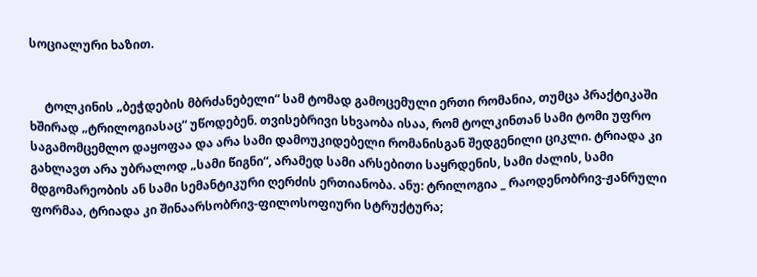სოციალური ხაზით.


     ტოლკინის „ბეჭდების მბრძანებელი“ სამ ტომად გამოცემული ერთი რომანია, თუმცა პრაქტიკაში ხშირად „ტრილოგიასაც“ უწოდებენ. თვისებრივი სხვაობა ისაა, რომ ტოლკინთან სამი ტომი უფრო საგამომცემლო დაყოფაა და არა სამი დამოუკიდებელი რომანისგან შედგენილი ციკლი. ტრიადა კი გახლავთ არა უბრალოდ „სამი წიგნი“, არამედ სამი არსებითი საყრდენის, სამი ძალის, სამი მდგომარეობის ან სამი სემანტიკური ღერძის ერთიანობა. ანუ: ტრილოგია _ რაოდენობრივ-ჟანრული ფორმაა, ტრიადა კი შინაარსობრივ-ფილოსოფიური სტრუქტურა;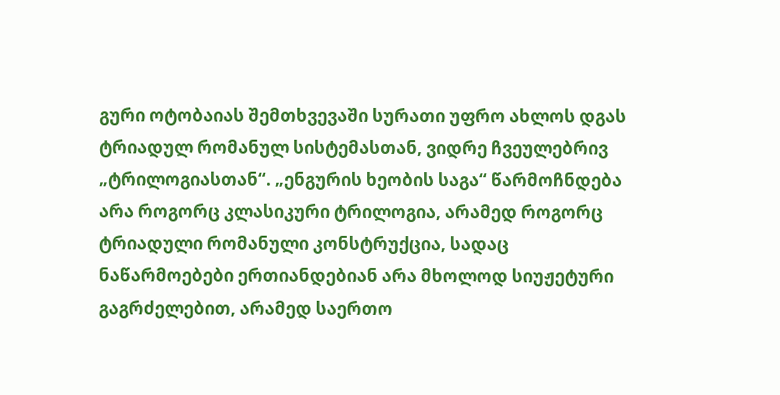გური ოტობაიას შემთხვევაში სურათი უფრო ახლოს დგას ტრიადულ რომანულ სისტემასთან, ვიდრე ჩვეულებრივ „ტრილოგიასთან“. „ენგურის ხეობის საგა“ წარმოჩნდება არა როგორც კლასიკური ტრილოგია, არამედ როგორც ტრიადული რომანული კონსტრუქცია, სადაც ნაწარმოებები ერთიანდებიან არა მხოლოდ სიუჟეტური გაგრძელებით, არამედ საერთო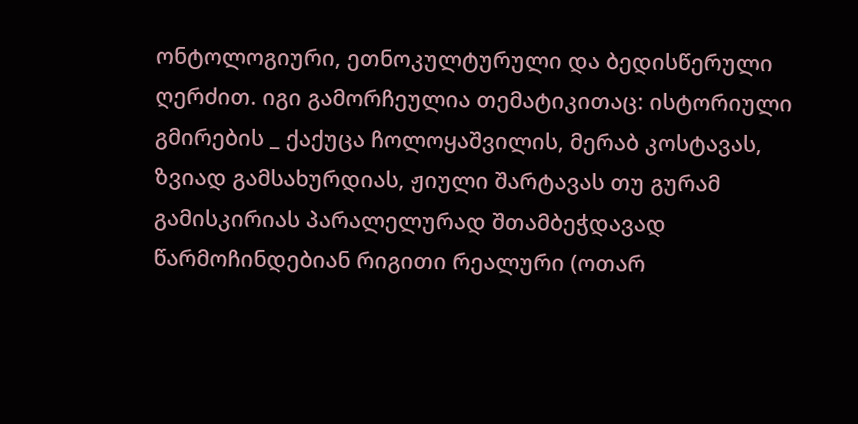ონტოლოგიური, ეთნოკულტურული და ბედისწერული ღერძით. იგი გამორჩეულია თემატიკითაც: ისტორიული გმირების _ ქაქუცა ჩოლოყაშვილის, მერაბ კოსტავას, ზვიად გამსახურდიას, ჟიული შარტავას თუ გურამ გამისკირიას პარალელურად შთამბეჭდავად წარმოჩინდებიან რიგითი რეალური (ოთარ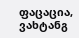ფაცაცია, ვახტანგ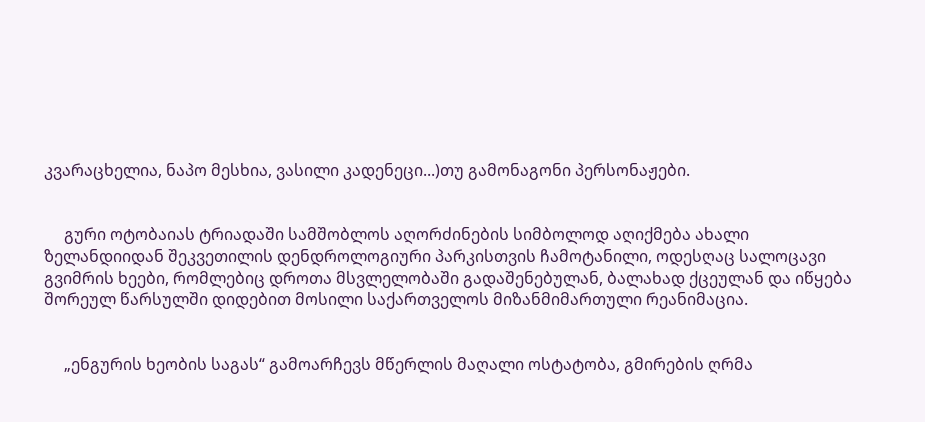კვარაცხელია, ნაპო მესხია, ვასილი კადენეცი...)თუ გამონაგონი პერსონაჟები.


     გური ოტობაიას ტრიადაში სამშობლოს აღორძინების სიმბოლოდ აღიქმება ახალი ზელანდიიდან შეკვეთილის დენდროლოგიური პარკისთვის ჩამოტანილი, ოდესღაც სალოცავი გვიმრის ხეები, რომლებიც დროთა მსვლელობაში გადაშენებულან, ბალახად ქცეულან და იწყება შორეულ წარსულში დიდებით მოსილი საქართველოს მიზანმიმართული რეანიმაცია.


     „ენგურის ხეობის საგას“ გამოარჩევს მწერლის მაღალი ოსტატობა, გმირების ღრმა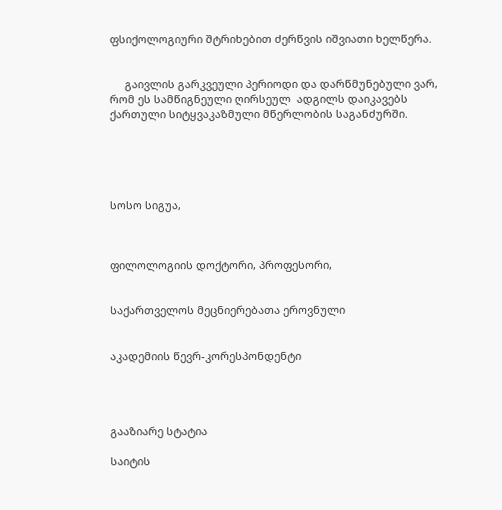ფსიქოლოგიური შტრიხებით ძერწვის იშვიათი ხელწერა.


     გაივლის გარკვეული პერიოდი და დარწმუნებული ვარ, რომ ეს სამწიგნეული ღირსეულ  ადგილს დაიკავებს   ქართული სიტყვაკაზმული მწერლობის საგანძურში.





სოსო სიგუა,



ფილოლოგიის დოქტორი, პროფესორი,


საქართველოს მეცნიერებათა ეროვნული


აკადემიის წევრ-კორესპონდენტი




გააზიარე სტატია

საიტის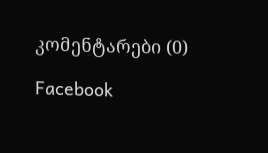კომენტარები (0)

Facebook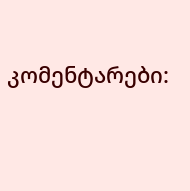კომენტარები: